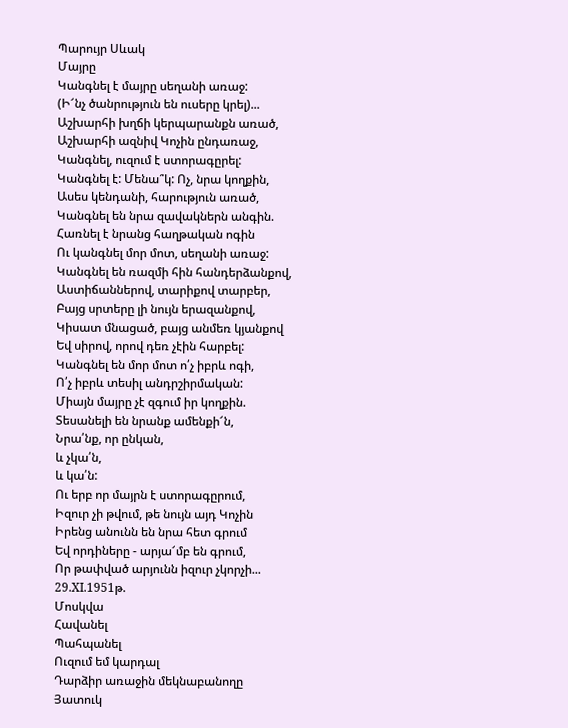Պարույր Սևակ
Մայրը
Կանգնել է մայրը սեղանի առաջ:
(Ի՜նչ ծանրություն են ուսերը կրել)...
Աշխարհի խղճի կերպարանքն առած,
Աշխարհի ազնիվ Կոչին ընդառաջ,
Կանգնել, ուզում է ստորագըրել:
Կանգնել է: Մենա՞կ: Ոչ, նրա կողքին,
Ասես կենդանի, հարություն առած,
Կանգնել են նրա զավակներն անգին.
Հառնել է նրանց հաղթական ոգին
Ու կանգնել մոր մոտ, սեղանի առաջ:
Կանգնել են ռազմի հին հանդերձանքով,
Աստիճաններով, տարիքով տարբեր,
Բայց սրտերը լի նույն երազանքով,
Կիսատ մնացած, բայց անմեռ կյանքով
Եվ սիրով, որով դեռ չէին հարբել:
Կանգնել են մոր մոտ ո՛չ իբրև ոգի,
Ո՛չ իբրև տեսիլ անդրշիրմական:
Միայն մայրը չէ զգում իր կողքին.
Տեսանելի են նրանք ամենքի՜ն,
Նրա՛նք, որ ընկան,
և չկա՛ն,
և կա՛ն:
Ու երբ որ մայրն է ստորագըրում,
Իզուր չի թվում, թե նույն այդ Կոչին
Իրենց անունն են նրա հետ գրում
Եվ որդիները - արյա՜մբ են գրում,
Որ թափված արյունն իզուր չկորչի...
29.XI.1951թ.
Մոսկվա
Հավանել
Պահպանել
Ուզում եմ կարդալ
Դարձիր առաջին մեկնաբանողը
Յատուկ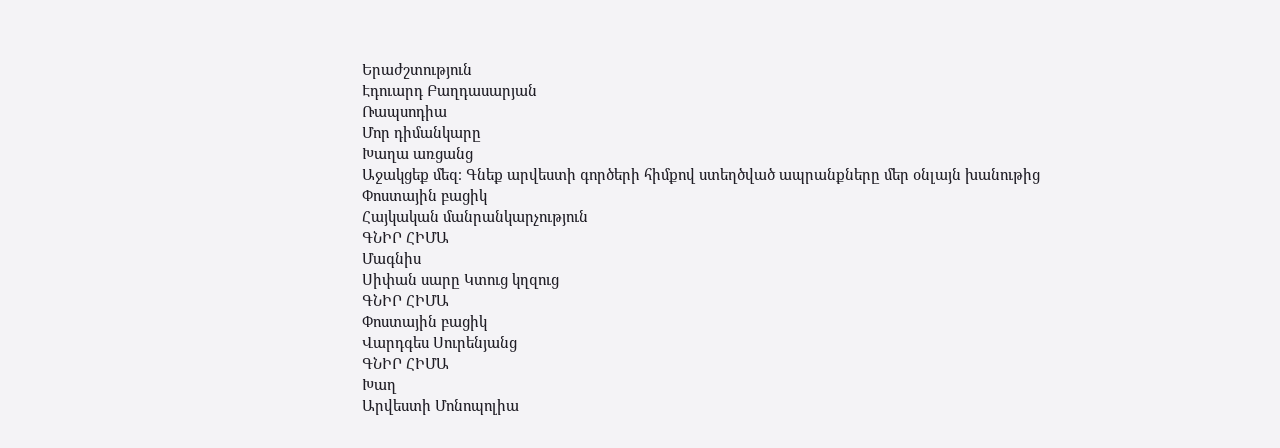Երաժշտություն
Էդուարդ Բաղդասարյան
Ռապսոդիա
Մոր դիմանկարը
Խաղա առցանց
Աջակցեք մեզ։ Գնեք արվեստի գործերի հիմքով ստեղծված ապրանքները մեր օնլայն խանութից
Փոստային բացիկ
Հայկական մանրանկարչություն
ԳՆԻՐ ՀԻՄԱ
Մագնիս
Սիփան սարը Կտուց կղզուց
ԳՆԻՐ ՀԻՄԱ
Փոստային բացիկ
Վարդգես Սուրենյանց
ԳՆԻՐ ՀԻՄԱ
Խաղ
Արվեստի Մոնոպոլիա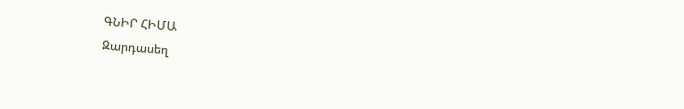ԳՆԻՐ ՀԻՄԱ
Զարդասեղ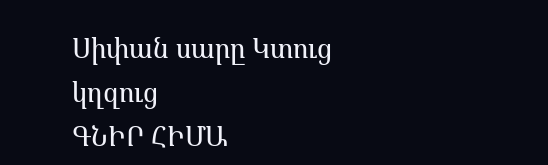Սիփան սարը Կտուց կղզուց
ԳՆԻՐ ՀԻՄԱ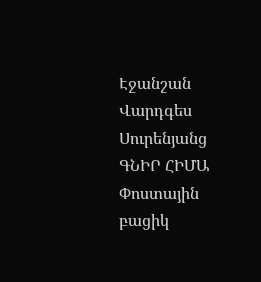Էջանշան
Վարդգես Սուրենյանց
ԳՆԻՐ ՀԻՄԱ
Փոստային բացիկ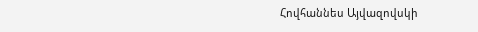Հովհաննես Այվազովսկի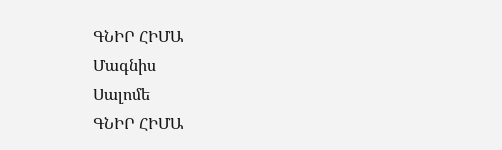ԳՆԻՐ ՀԻՄԱ
Մագնիս
Սալոմե
ԳՆԻՐ ՀԻՄԱ